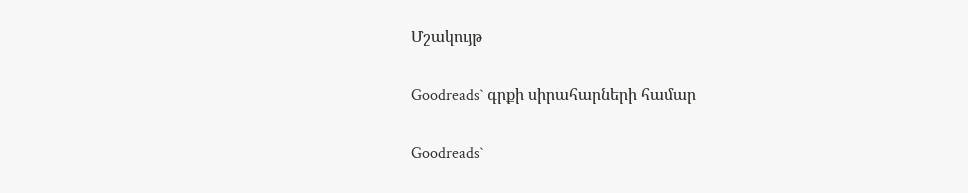Մշակույթ

Goodreads` գրքի սիրահարների համար

Goodreads`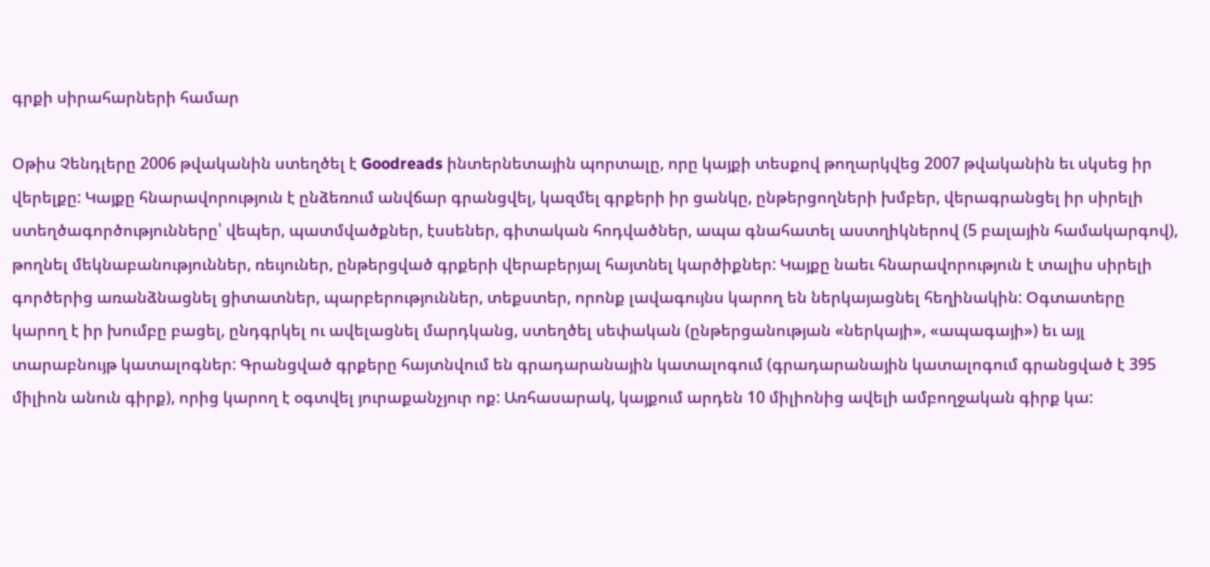գրքի սիրահարների համար

Օթիս Չենդլերը 2006 թվականին ստեղծել է Goodreads ինտերնետային պորտալը, որը կայքի տեսքով թողարկվեց 2007 թվականին եւ սկսեց իր վերելքը: Կայքը հնարավորություն է ընձեռում անվճար գրանցվել, կազմել գրքերի իր ցանկը, ընթերցողների խմբեր, վերագրանցել իր սիրելի ստեղծագործությունները՝ վեպեր, պատմվածքներ, էսսեներ, գիտական հոդվածներ, ապա գնահատել աստղիկներով (5 բալային համակարգով), թողնել մեկնաբանություններ, ռեւյուներ, ընթերցված գրքերի վերաբերյալ հայտնել կարծիքներ: Կայքը նաեւ հնարավորություն է տալիս սիրելի գործերից առանձնացնել ցիտատներ, պարբերություններ, տեքստեր, որոնք լավագույնս կարող են ներկայացնել հեղինակին: Օգտատերը կարող է իր խումբը բացել, ընդգրկել ու ավելացնել մարդկանց, ստեղծել սեփական (ընթերցանության «ներկայի», «ապագայի») եւ այլ տարաբնույթ կատալոգներ: Գրանցված գրքերը հայտնվում են գրադարանային կատալոգում (գրադարանային կատալոգում գրանցված է 395 միլիոն անուն գիրք), որից կարող է օգտվել յուրաքանչյուր ոք: Առհասարակ, կայքում արդեն 10 միլիոնից ավելի ամբողջական գիրք կա: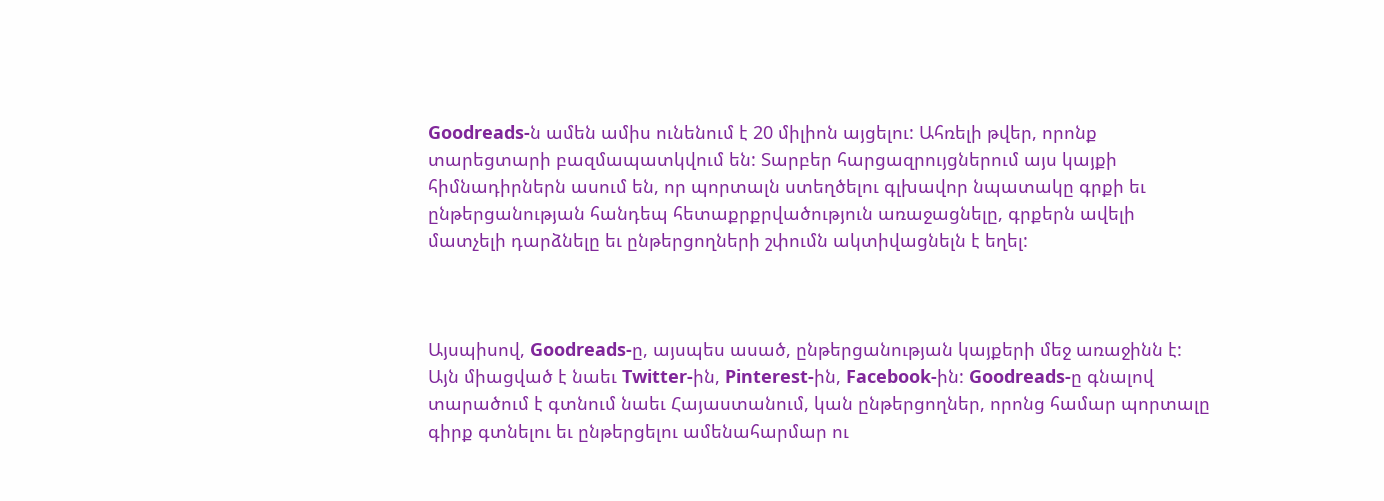Goodreads-ն ամեն ամիս ունենում է 20 միլիոն այցելու: Ահռելի թվեր, որոնք տարեցտարի բազմապատկվում են: Տարբեր հարցազրույցներում այս կայքի հիմնադիրներն ասում են, որ պորտալն ստեղծելու գլխավոր նպատակը գրքի եւ ընթերցանության հանդեպ հետաքրքրվածություն առաջացնելը, գրքերն ավելի մատչելի դարձնելը եւ ընթերցողների շփումն ակտիվացնելն է եղել:



Այսպիսով, Goodreads-ը, այսպես ասած, ընթերցանության կայքերի մեջ առաջինն է: Այն միացված է նաեւ Twitter-ին, Pinterest-ին, Facebook-ին: Goodreads-ը գնալով տարածում է գտնում նաեւ Հայաստանում, կան ընթերցողներ, որոնց համար պորտալը գիրք գտնելու եւ ընթերցելու ամենահարմար ու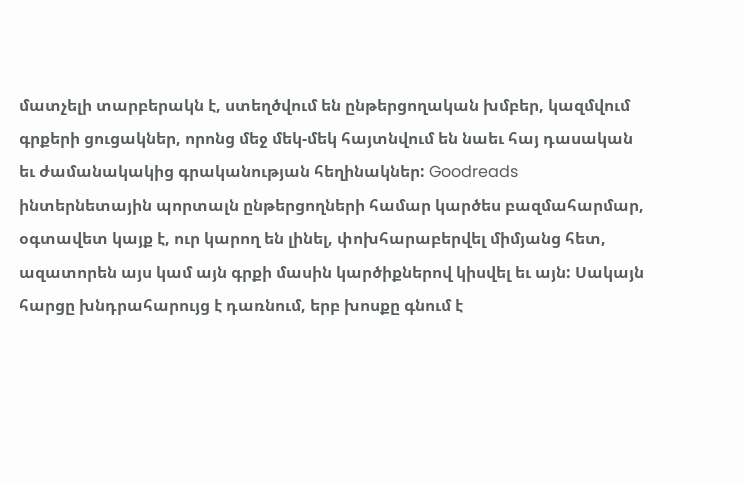մատչելի տարբերակն է, ստեղծվում են ընթերցողական խմբեր, կազմվում գրքերի ցուցակներ, որոնց մեջ մեկ-մեկ հայտնվում են նաեւ հայ դասական եւ ժամանակակից գրականության հեղինակներ: Goodreads ինտերնետային պորտալն ընթերցողների համար կարծես բազմահարմար, օգտավետ կայք է, ուր կարող են լինել, փոխհարաբերվել միմյանց հետ, ազատորեն այս կամ այն գրքի մասին կարծիքներով կիսվել եւ այն: Սակայն հարցը խնդրահարույց է դառնում, երբ խոսքը գնում է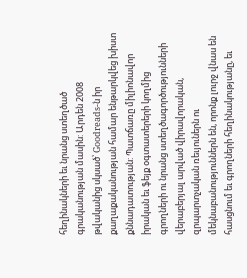հեղինակների եւ նրանց ստեղծած գրականության մասին: Արդեն 2008 թվականից սկսած՝ Goodreads-ն իր քաղաքականության համար ենթարկվեց խիստ քննադատության: Պատճառը միլիոնավոր իրական եւ ֆեյք օգտատերերի կողմից գրողների ու նրանց ստեղծագործությունների վերաբերյալ արված վիրավորական, զրպարտչական ռեւյուներն ու մեկնաբանություններն են, որոնք լուրջ վնաս են հասցնում եւ գրողների հեղինակությանը, եւ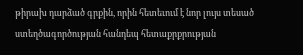թիրախ դարձած գրքին, որին հետեւում է նոր լույս տեսած ստեղծագործության հանդեպ հետաքրքրության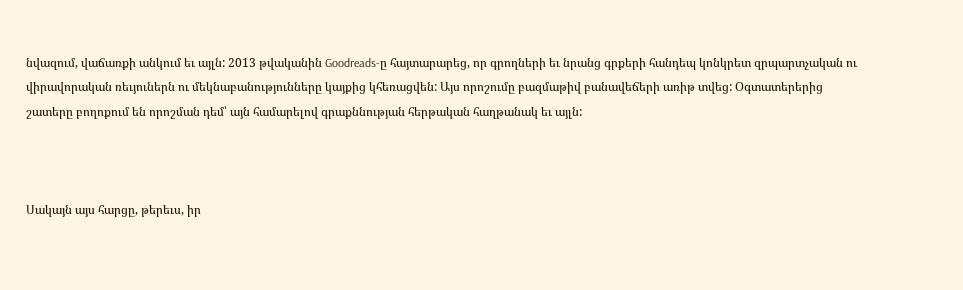նվազում, վաճառքի անկում եւ այլն: 2013 թվականին Goodreads-ը հայտարարեց, որ գրողների եւ նրանց գրքերի հանդեպ կոնկրետ զրպարտչական ու վիրավորական ռեւյուներն ու մեկնաբանությունները կայքից կհեռացվեն: Այս որոշումը բազմաթիվ բանավեճերի առիթ տվեց: Օգտատերերից շատերը բողոքում են որոշման դեմ՝ այն համարելով գրաքննության հերթական հաղթանակ եւ այլն:



Սակայն այս հարցը, թերեւս, իր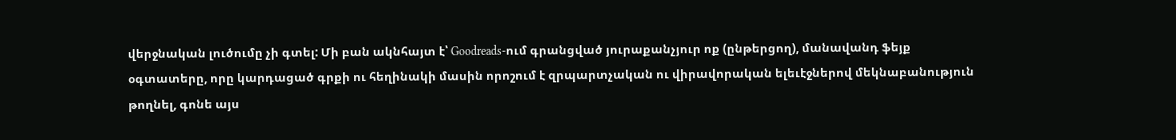վերջնական լուծումը չի գտել: Մի բան ակնհայտ է՝ Goodreads-ում գրանցված յուրաքանչյուր ոք (ընթերցող), մանավանդ ֆեյք օգտատերը, որը կարդացած գրքի ու հեղինակի մասին որոշում է զրպարտչական ու վիրավորական ելեւէջներով մեկնաբանություն թողնել, գոնե այս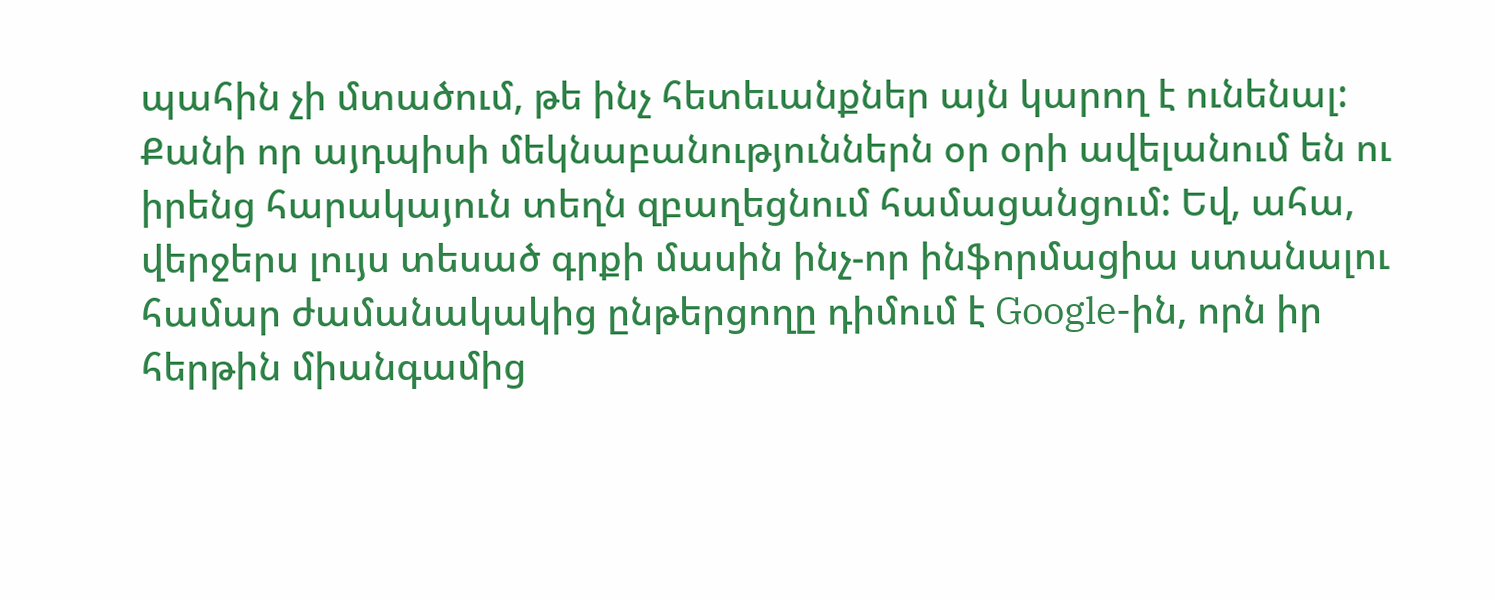պահին չի մտածում, թե ինչ հետեւանքներ այն կարող է ունենալ: Քանի որ այդպիսի մեկնաբանություններն օր օրի ավելանում են ու իրենց հարակայուն տեղն զբաղեցնում համացանցում: Եվ, ահա, վերջերս լույս տեսած գրքի մասին ինչ-որ ինֆորմացիա ստանալու համար ժամանակակից ընթերցողը դիմում է Google-ին, որն իր հերթին միանգամից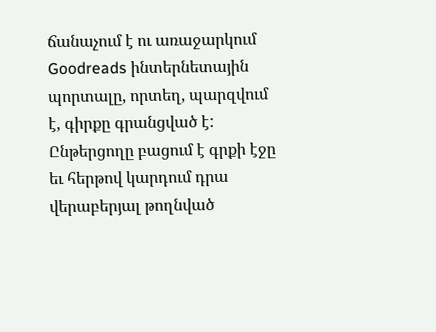ճանաչում է ու առաջարկում Goodreads ինտերնետային պորտալը, որտեղ, պարզվում է, գիրքը գրանցված է: Ընթերցողը բացում է գրքի էջը եւ հերթով կարդում դրա վերաբերյալ թողնված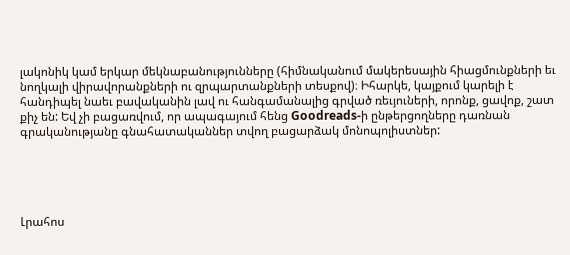լակոնիկ կամ երկար մեկնաբանությունները (հիմնականում մակերեսային հիացմունքների եւ նողկալի վիրավորանքների ու զրպարտանքների տեսքով)։ Իհարկե, կայքում կարելի է հանդիպել նաեւ բավականին լավ ու հանգամանալից գրված ռեւյուների, որոնք, ցավոք, շատ քիչ են: Եվ չի բացառվում, որ ապագայում հենց Goodreads-ի ընթերցողները դառնան գրականությանը գնահատականներ տվող բացարձակ մոնոպոլիստներ:





Լրահոս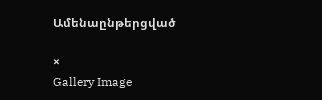Ամենաընթերցված

×
Gallery Image